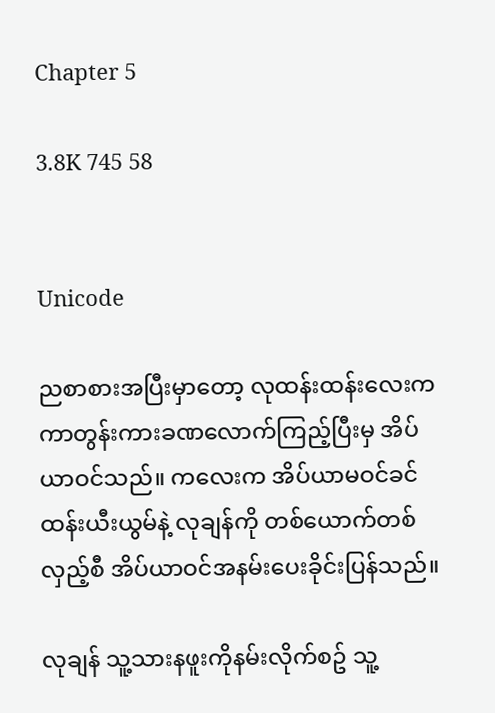Chapter 5

3.8K 745 58


Unicode

ညစာစားအပြီးမှာတော့ လုထန်းထန်းလေးက ကာတွန်းကားခဏလောက်ကြည့်ပြီးမှ အိပ်ယာဝင်သည်။ ကလေးက အိပ်ယာမဝင်ခင် ထန်းယီးယွမ်နဲ့ လုချန်ကို တစ်ယောက်တစ်လှည့်စီ အိပ်ယာဝင်အနမ်းပေးခိုင်းပြန်သည်။

လုချန် သူ့သားနဖူးကိုနမ်းလိုက်စဥ် သူ့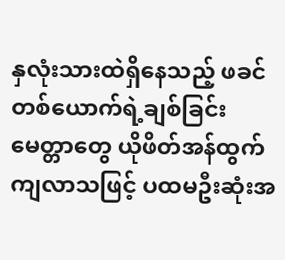နှလုံးသားထဲရှိနေသည့် ဖခင်တစ်ယောက်ရဲ့ချစ်ခြင်းမေတ္တာတွေ ယိုဖိတ်အန်ထွက်ကျလာသဖြင့် ပထမဦးဆုံးအ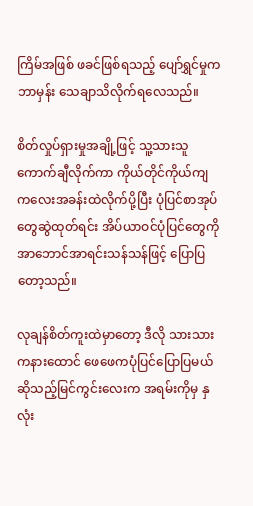ကြိမ်အဖြစ် ဖခင်ဖြစ်ရသည့် ပျော်ရွှင်မှုကဘာမှန်း သေချာသိလိုက်ရလေသည်။

စိတ်လှုပ်ရှားမှုအချို့ဖြင့် သူ့သားသူ ကောက်ချီလိုက်ကာ ကိုယ်တိုင်ကိုယ်ကျ ကလေးအခန်းထဲလိုက်ပို့ပြီး ပုံပြင်စာအုပ်တွေဆွဲထုတ်ရင်း အိပ်ယာဝင်ပုံပြင်တွေကို အာဘောင်အာရင်းသန်သန်ဖြင့် ပြောပြတော့သည်။

လုချန်စိတ်ကူးထဲမှာတော့ ဒီလို သားသားကနားထောင် ဖေဖေကပုံပြင်ပြောပြမယ်ဆိုသည့်မြင်ကွင်းလေးက အရမ်းကိုမှ နှလုံး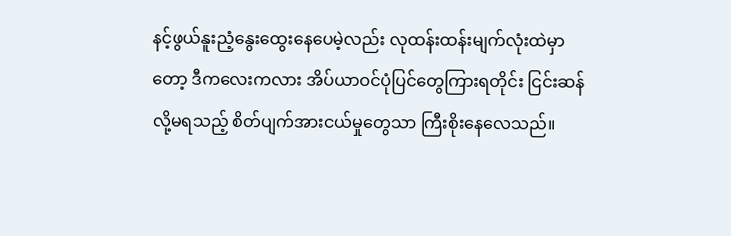နင့်ဖွယ်နူးညံ့နွေးထွေးနေပေမဲ့လည်း လုထန်းထန်းမျက်လုံးထဲမှာတော့ ဒီကလေးကလား အိပ်ယာဝင်ပုံပြင်တွေကြားရတိုင်း ငြင်းဆန်လို့မရသည့် စိတ်ပျက်အားငယ်မှုတွေသာ ကြီးစိုးနေလေသည်။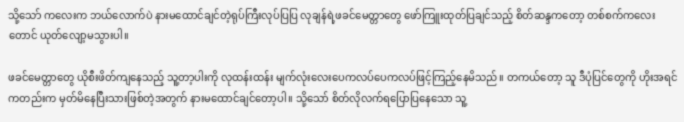သို့သော် ကလေးက ဘယ်လောက်ပဲ နားမထောင်ချင်တဲ့ရုပ်ကြီးလုပ်ပြပြ လုချန်ရဲ့ဖခင်မေတ္တာတွေ ဖော်ကြူးထုတ်ပြချင်သည့် စိတ်ဆန္ဒကတော့ တစ်စက်ကလေးတောင် ယုတ်လျော့မသွားပါ။

ဖခင်မေတ္တာတွေ ယိုစီးဖိတ်ကျနေသည့် သူ့တာ့ပါးကို လုထန်းထန်း မျက်လုံးလေးပေကလပ်ပေကလပ်ဖြင့်ကြည့်နေမိသည်။ တကယ်တော့ သူ ဒီပုံပြင်တွေကို ဟိုးအရင်ကတည်းက မှတ်မိနေပြီးသားဖြစ်တဲ့အတွက် နားမထောင်ချင်တော့ပါ။ သို့သော် စိတ်လိုလက်ရပြောပြနေသော သူ့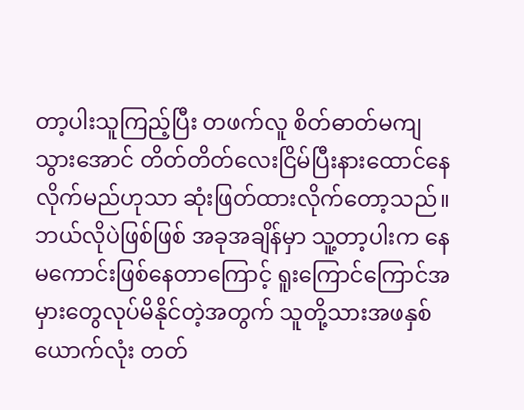တာ့ပါးသူကြည့်ပြီး တဖက်လူ စိတ်ဓာတ်မကျသွားအောင် တိတ်တိတ်လေးငြိမ်ပြီးနားထောင်နေလိုက်မည်ဟုသာ ဆုံးဖြတ်ထားလိုက်တော့သည်။ ဘယ်လိုပဲဖြစ်ဖြစ် အခုအချိန်မှာ သူ့တာ့ပါးက နေမကောင်းဖြစ်နေတာကြောင့် ရူးကြောင်ကြောင်အမှားတွေလုပ်မိနိုင်တဲ့အတွက် သူတို့သားအဖနှစ်ယောက်လုံး တတ်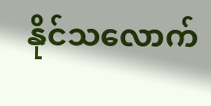နိုင်သလောက်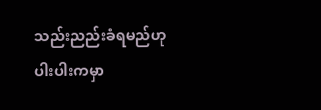သည်းညည်းခံရမည်ဟု ပါးပါးကမှာ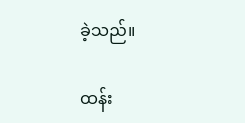ခဲ့သည်။

ထန်း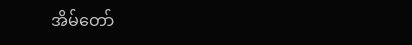အိမ်တော်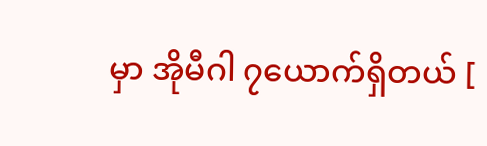မှာ အိုမီဂါ ၇ယောက်ရှိတယ် [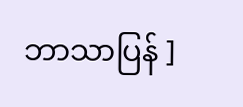ဘာသာပြန် ]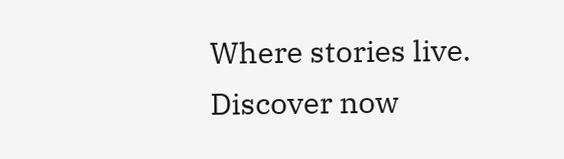Where stories live. Discover now